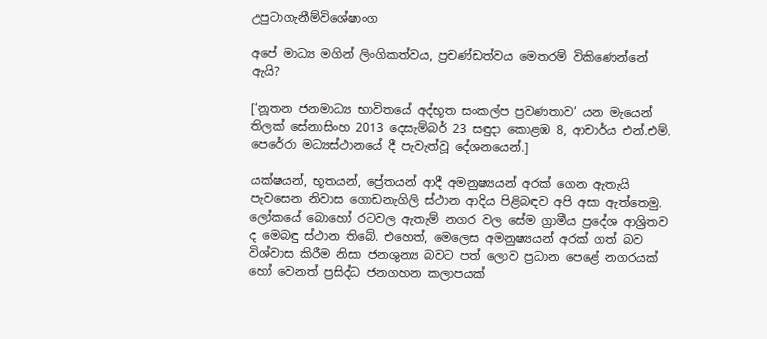උපුටාගැනීම්විශේෂාංග

අපේ මාධ්‍ය මගින් ලිංගිකත්වය, ප්‍රචණ්ඩත්වය මෙතරම් විකිණෙන්නේ ඇයි?

[‘නූතන ජනමාධ්‍ය භාවිතයේ අද්භූත සංකල්ප ප්‍රවණතාව’ යන මැයෙන් තිලක් සේනාසිංහ 2013 දෙසැම්බර් 23 සඳුදා කොළඹ 8, ආචාර්ය එන්.එම්. පෙරේරා මධ්‍යස්ථානයේ දී පැවැත්වූ දේශනයෙන්.]

යක්ෂයන්, භූතයන්, ප්‍රේතයන් ආදී අමනුෂ්‍යයන් අරක් ගෙන ඇතැයි පැවසෙන නිවාස ගොඩනැගිලි ස්ථාන ආදිය පිළිබඳව අපි අසා ඇත්තෙමු. ලෝකයේ බොහෝ රටවල ඇතැම් නගර වල සේම ග්‍රාමීය ප්‍රදේශ ආශ්‍රිතව ද මෙබඳු ස්ථාන තිබේ. එහෙත්, මෙලෙස අමනුෂ්‍යයන් අරක් ගත් බව විශ්වාස කිරීම නිසා ජනශුන්‍ය බවට පත් ලොව ප්‍රධාන පෙළේ නගරයක් හෝ වෙනත් ප්‍රසිද්ධ ජනගහන කලාපයක්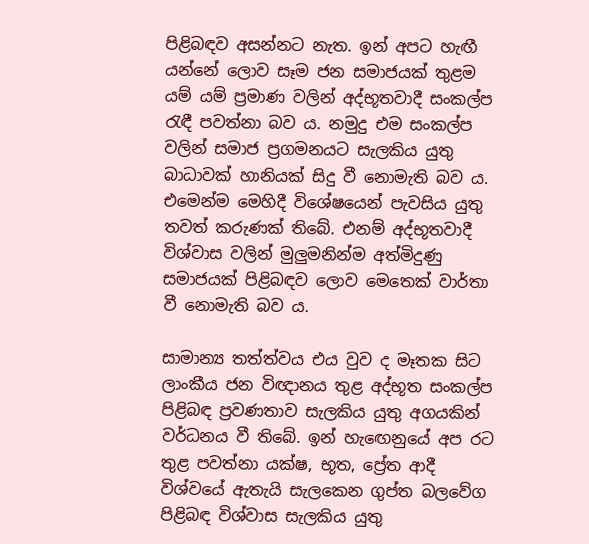පිළිබඳව අසන්නට නැත. ඉන් අපට හැඟී යන්නේ ලොව සෑම ජන සමාජයක් තුළම යම් යම් ප්‍රමාණ වලින් අද්භූතවාදී සංකල්ප රැඳී පවත්නා බව ය. නමුදු එම සංකල්ප වලින් සමාජ ප්‍රගමනයට සැලකිය යුතු බාධාවක් හානියක් සිදු වී නොමැති බව ය. එමෙන්ම මෙහිදී විශේෂයෙන් පැවසිය යුතු තවත් කරුණක් තිබේ. එනම් අද්භූතවාදී විශ්වාස වලින් මුලුමනින්ම අත්මිදුණු සමාජයක් පිළිබඳව ලොව මෙතෙක් වාර්තා වී නොමැති බව ය.

සාමාන්‍ය තත්ත්වය එය වුව ද මෑතක සිට ලාංකීය ජන විඥානය තුළ අද්භූත සංකල්ප පිළිබඳ ප්‍රවණතාව සැලකිය යුතු අගයකින් වර්ධනය වී තිබේ. ඉන් හැඟෙනුයේ අප රට තුළ පවත්නා යක්ෂ, භූත, ප්‍රේත ආදී විශ්වයේ ඇතැයි සැලකෙන ගුප්ත බලවේග පිළිබඳ විශ්වාස සැලකිය යුතු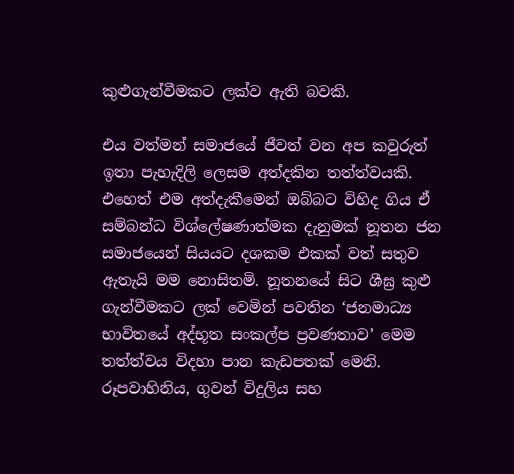කුළුගැන්වීමකට ලක්ව ඇති බවකි.

එය වත්මන් සමාජයේ ජීවත් වන අප කවුරුත් ඉතා පැහැදිලි ලෙසම අත්දකින තත්ත්වයකි. එහෙත් එම අත්දැකීමෙන් ඔබ්බට විහිද ගිය ඒ සම්බන්ධ විශ්ලේෂණාත්මක දැනුමක් නූතන ජන සමාජයෙන් සියයට දශකම එකක් වත් සතුව ඇතැයි මම නොසිතමි. නූතනයේ සිට ශීඝ්‍ර කුළු ගැන්වීමකට ලක් වෙමින් පවතින ‘ජනමාධ්‍ය භාවිතයේ අද්භූත සංකල්ප ප්‍රවණතාව’ මෙම තත්ත්වය විදහා පාන කැඩපතක් මෙනි. රූපවාහිනිය, ගුවන් විදුලිය සහ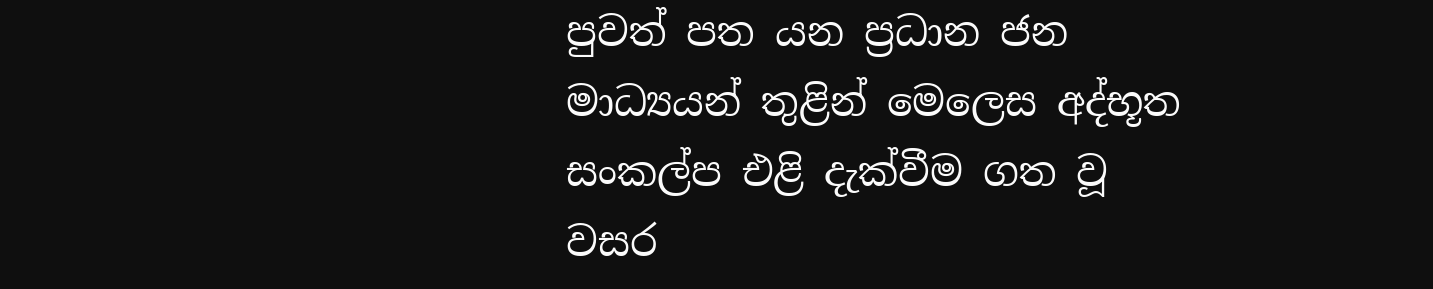පුවත් පත යන ප්‍රධාන ජන මාධ්‍යයන් තුළින් මෙලෙස අද්භූත සංකල්ප එළි දැක්වීම ගත වූ වසර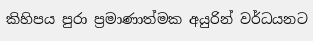කිහිපය පුරා ප්‍රමාණාත්මක අයුරින් වර්ධයනට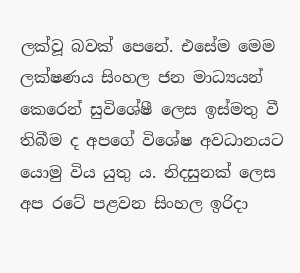ලක්වූ බවක් පෙනේ. එසේම මෙම ලක්ෂණය සිංහල ජන මාධ්‍යයන් කෙරෙන් සුවිශේෂී ලෙස ඉස්මතු වී තිබීම ද අපගේ විශේෂ අවධානයට යොමු විය යුතු ය. නිදසුනක් ලෙස අප රටේ පළවන සිංහල ඉරිදා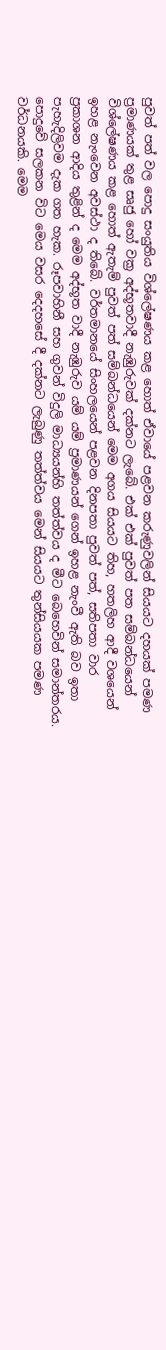පුවත් පත් වල පොදු සංයුතිය විශ්ලේෂණය කළ හොත් ඒවායේ පළවන කරුණුවලින් සියයට දහයක් පමණ ප්‍රමාණයක් තුළ සෘජු හෝ වක්‍ර අද්භූතවාදී නැඹුරුවක් දක්නට ලැබේ. එක් එක් පුවත් පත සම්බන්ධයෙන් විශ්ලේෂණය කළ හොත් ඇතැම් පුවත් පත් සම්බන්ධයෙන් මෙම අගය සියයට තිහ, හතලිහ ආදී වශයෙන් ඉහළ නැංවෙන අවස්ථා ද තිබේ. වර්තමානයේ සිංහලයෙන් පළවන දිනපතා පුවත් පත්, සතිපතා වාර ප්‍රකාශන ආදිය තුළින් ද මෙම අද්භූත වාදී නැඹුරුව යම් යම් ප්‍රමාණයන් ගෙන් ඉහළ නැංවී ඇති බව ඉතා පැහැදිලිවම දැක ගත හැක. රූපවාහිනී සහ ගුවන් විදුලි මාධ්‍යයන්හි තත්ත්වය ද මීට බෙහෙවින් සමාන්තරය. පොදුවේ සලකන විට මෙය වසර දෙදහසේ දී දක්නට ලැබුණු තත්ත්වය මෙන් සියයට තුන්සියයක පමණ වර්ධනයකි. මෙම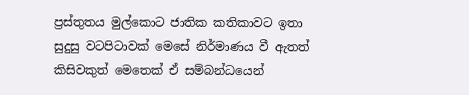ප්‍රස්තුතය මුල්කොට ජාතික කතිකාවට ඉතා සුදුසු වටපිටාවක් මෙසේ නිර්මාණය වී ඇතත් කිසිවකුත් මෙතෙක් ඒ සම්බන්ධයෙන්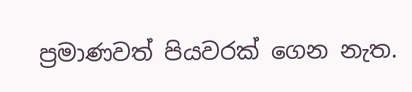ප්‍රමාණවත් පියවරක් ගෙන නැත.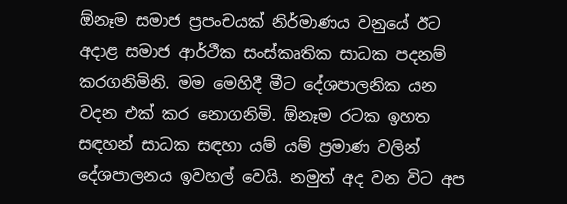ඕනෑම සමාජ ප්‍රපංචයක් නිර්මාණය වනුයේ ඊට අදාළ සමාජ ආර්ථීක සංස්කෘතික සාධක පදනම් කරගනිමිනි. මම මෙහිදී මීට දේශපාලනික යන වදන එක් කර නොගනිමි. ඕනෑම රටක ඉහත සඳහන් සාධක සඳහා යම් යම් ප්‍රමාණ වලින් දේශපාලනය ඉවහල් වෙයි. නමුත් අද වන විට අප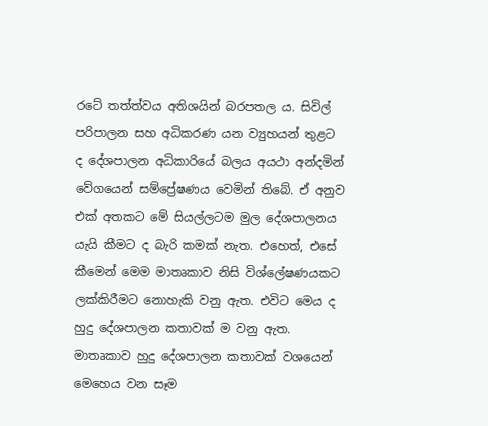රටේ තත්ත්වය අතිශයින් බරපතල ය. සිවිල් පරිපාලන සහ අධිකරණ යන ව්‍යුහයන් තුළට ද දේශපාලන අධිකාරියේ බලය අයථා අන්දමින් වේගයෙන් සම්ප්‍රේෂණය වෙමින් තිබේ. ඒ අනුව එක් අතකට මේ සියල්ලටම මුල දේශපාලනය යැයි කීමට ද බැරි කමක් නැත. එහෙත්, එසේ කීමෙන් මෙම මාතෘකාව නිසි විශ්ලේෂණයකට ලක්කිරීමට නොහැකි වනු ඇත. එවිට මෙය ද හුදු දේශපාලන කතාවක් ම වනු ඇත. මාතෘකාව හුදු දේශපාලන කතාවක් වශයෙන් මෙහෙය වන සෑම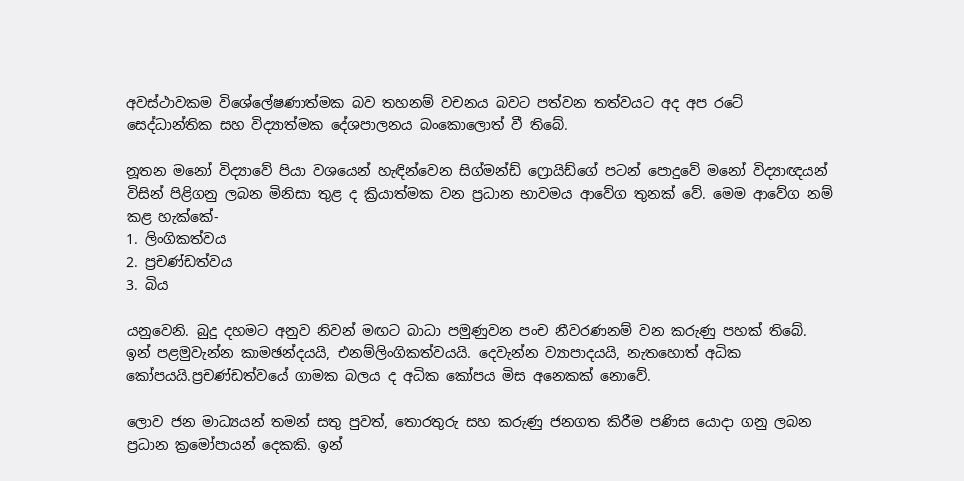අවස්ථාවකම විශේලේෂණාත්මක බව තහනම් වචනය බවට පත්වන තත්වයට අද අප රටේ සෙද්ධාන්තික සහ විද්‍යාත්මක දේශපාලනය බංකොලොත් වී තිබේ.

නූතන මනෝ විද්‍යාවේ පියා වශයෙන් හැඳින්වෙන සිග්මන්ඩ් ෆ්‍රොයිඩ්ගේ පටන් පොදුවේ මනෝ විද්‍යාඥයන් විසින් පිළිගනු ලබන මිනිසා තුළ ද ක්‍රියාත්මක වන ප්‍රධාන භාවමය ආවේග තුනක් වේ. මෙම ආවේග නම් කළ හැක්කේ-
1. ලිංගිකත්වය
2. ප්‍රචණ්ඩත්වය
3. බිය

යනුවෙනි. බුදු දහමට අනුව නිවන් මඟට බාධා පමුණුවන පංච නීවරණනම් වන කරුණු පහක් තිබේ. ඉන් පළමුවැන්න කාමඡන්දයයි, එනම්ලිංගිකත්වයයි. දෙවැන්න ව්‍යාපාදයයි, නැතහොත් අධික කෝපයයි.ප්‍රචණ්ඩත්වයේ ගාමක බලය ද අධික කෝපය මිස අනෙකක් නොවේ.

ලොව ජන මාධ්‍යයන් තමන් සතු පුවත්, තොරතුරු සහ කරුණු ජනගත කිරීම පණිස යොදා ගනු ලබන ප්‍රධාන ක්‍රමෝපායන් දෙකකි. ඉන්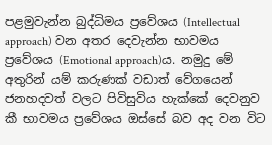පළමුවැන්න බුද්ධිමය ප්‍රවේශය (Intellectual approach) වන අතර දෙවැන්න භාවමය ප්‍රවේශය (Emotional approach)ය. නමුදු මේ අතුරින් යම් කරුණක් වඩාත් වේගයෙන් ජනහදවත් වලට පිවිසුවිය හැක්කේ දෙවනුව කී භාවමය ප්‍රවේශය ඔස්සේ බව අද වන විට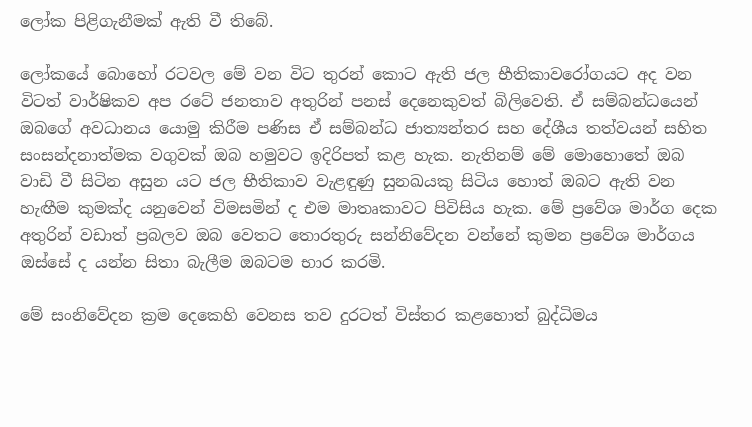ලෝක පිළිගැනීමක් ඇති වී තිබේ.

ලෝකයේ බොහෝ රටවල මේ වන විට තුරන් කොට ඇති ජල භීතිකාවරෝගයට අද වන විටත් වාර්ෂිකව අප රටේ ජනතාව අතුරින් පනස් දෙනෙකුවත් බිලිවෙති. ඒ සම්බන්ධයෙන් ඔබගේ අවධානය යොමු කිරීම පණිස ඒ සම්බන්ධ ජාත්‍යන්තර සහ දේශීය තත්වයන් සහිත සංසන්දනාත්මක වගුවක් ඔබ හමුවට ඉදිරිපත් කළ හැක. නැතිනම් මේ මොහොතේ ඔබ වාඩි වී සිටින අසුන යට ජල භීතිකාව වැළඳුණු සුනඛයකු සිටිය හොත් ඔබට ඇති වන හැඟීම කුමක්ද යනුවෙන් විමසමින් ද එම මාතෘකාවට පිවිසිය හැක. මේ ප්‍රවේශ මාර්ග දෙක අතුරින් වඩාත් ප්‍රබලව ඔබ වෙතට තොරතුරු සන්නිවේදන වන්නේ කුමන ප්‍රවේශ මාර්ගය ඔස්සේ ද යන්න සිතා බැලීම ඔබටම භාර කරමි.

මේ සංනිවේදන ක්‍රම දෙකෙහි වෙනස තව දුරටත් විස්තර කළහොත් බුද්ධිමය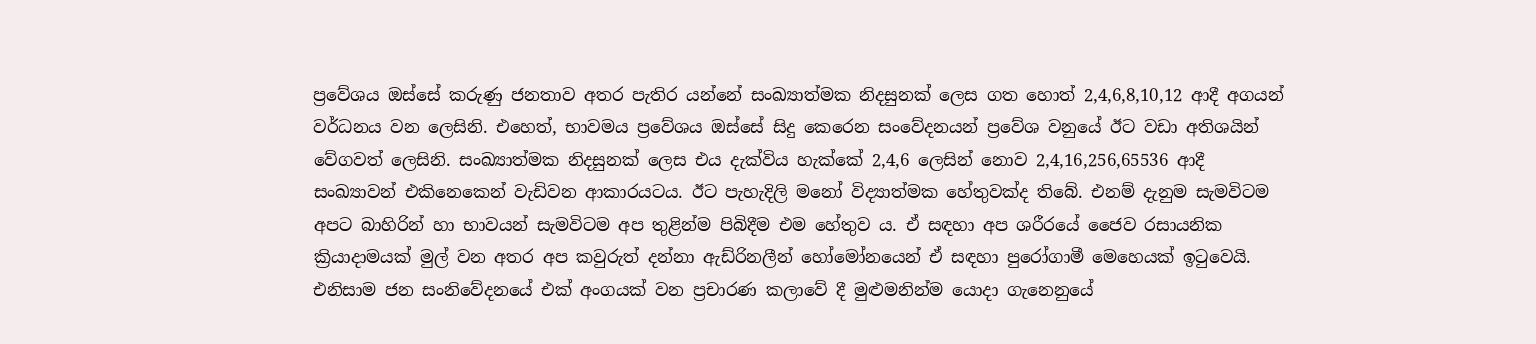ප්‍රවේශය ඔස්සේ කරුණු ජනතාව අතර පැතිර යන්නේ සංඛ්‍යාත්මක නිදසුනක් ලෙස ගත හොත් 2,4,6,8,10,12 ආදී අගයන් වර්ධනය වන ලෙසිනි. එහෙත්, භාවමය ප්‍රවේශය ඔස්සේ සිදු කෙරෙන සංවේදනයන් ප්‍රවේශ වනුයේ ඊට වඩා අතිශයින් වේගවත් ලෙසිනි. සංඛ්‍යාත්මක නිදසුනක් ලෙස එය දැක්විය හැක්කේ 2,4,6 ලෙසින් නොව 2,4,16,256,65536 ආදී සංඛ්‍යාවන් එකිනෙකෙන් වැඩිවන ආකාරයටය. ඊට පැහැදිලි මනෝ විද්‍යාත්මක හේතුවක්ද තිබේ. එනම් දැනුම සැමවිටම අපට බාහිරින් හා භාවයන් සැමවිටම අප තුළින්ම පිබිදීම එම හේතුව ය. ඒ සඳහා අප ශරීරයේ ජෛව රසායනික ක්‍රියාදාමයක් මුල් වන අතර අප කවුරුත් දන්නා ඇඩ්රිනලීන් හෝමෝනයෙන් ඒ සඳහා පුරෝගාමී මෙහෙයක් ඉටුවෙයි. එනිසාම ජන සංනිවේදනයේ එක් අංගයක් වන ප්‍රචාරණ කලාවේ දී මුළුමනින්ම යොදා ගැනෙනුයේ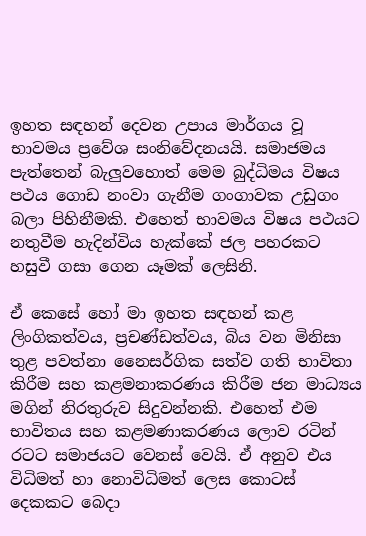ඉහත සඳහන් දෙවන උපාය මාර්ගය වූ භාවමය ප්‍රවේශ සංනිවේදනයයි. සමාජමය පැත්තෙන් බැලුවහොත් මෙම බුද්ධිමය විෂය පථය ගොඩ නංවා ගැනීම ගංගාවක උඩුගං බලා පිහිනීමකි. එහෙත් භාවමය විෂය පථයට නතුවීම හැදින්විය හැක්කේ ජල පහරකට හසුවී ගසා ගෙන යෑමක් ලෙසිනි.

ඒ කෙසේ හෝ මා ඉහත සඳහන් කළ ලිංගිකත්වය, ප්‍රචණ්ඩත්වය, බිය වන මිනිසා තුළ පවත්නා නෛසර්ගික සත්ව ගති භාවිතා කිරීම සහ කළමනාකරණය කිරීම ජන මාධ්‍යය මගින් නිරතුරුව සිදුවන්නකි. එහෙත් එම භාවිතය සහ කළමණාකරණය ලොව රටින් රටට සමාජයට වෙනස් වෙයි. ඒ අනුව එය විධිමත් හා නොවිධිමත් ලෙස කොටස් දෙකකට බෙදා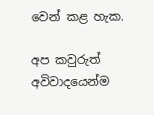වෙන් කළ හැක.

අප කවුරුත් අවිවාදයෙන්ම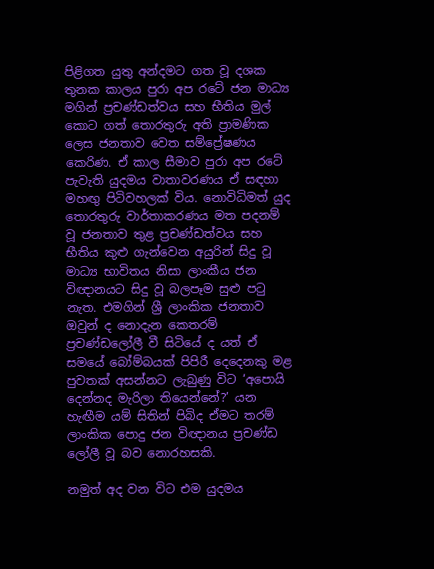පිළිගත යුතු අන්දමට ගත වූ දශක තුනක කාලය පුරා අප රටේ ජන මාධ්‍ය මගින් ප්‍රචණ්ඩත්වය සහ භීතිය මුල් කොට ගත් තොරතුරු අති ප්‍රාමණික ලෙස ජනතාව වෙත සම්ප්‍රේෂණය කෙරිණ. ඒ කාල සීමාව පුරා අප රටේ පැවැති යුදමය වාතාවරණය ඒ සඳහා මහඟු පිටිවහලක් විය. නොවිධිමත් යුද තොරතුරු වාර්තාකරණය මත පදනම් වූ ජනතාව තුළ ප්‍රචණ්ඩත්වය සහ භීතිය කුළු ගැන්වෙන අයුරින් සිදු වූ මාධ්‍ය භාවිතය නිසා ලාංකීය ජන විඥානයට සිදු වූ බලපෑම සුළු පටු නැත. එමගින් ශ්‍රී ලාංකික ජනතාව ඔවුන් ද නොදැන කෙතරම් ප්‍රචණ්ඩලෝලී වී සිටියේ ද යත් ඒ සමයේ බෝම්බයක් පිපිරී දෙදෙනකු මළ පුවතක් අසන්නට ලැබුණු විට ‘අපොයි දෙන්නද මැරිලා තියෙන්නේ?’ යන හැඟීම යම් සිතින් පිබිද ඒමට තරම් ලාංකික පොදු ජන විඥානය ප්‍රචණ්ඩ ලෝලී වූ බව නොරහසකි.

නමුත් අද වන විට එම යුදමය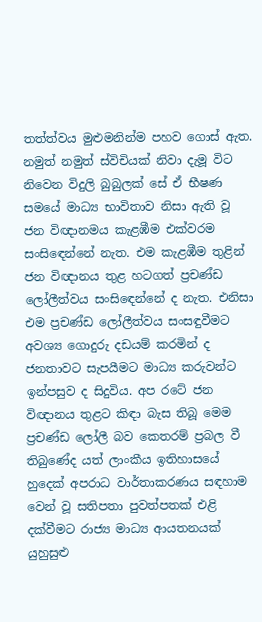තත්ත්වය මුළුමනින්ම පහව ගොස් ඇත. නමුත් නමුත් ස්විචියක් නිවා දැමූ විට නිවෙන විදුලි බුබුලක් සේ ඒ භීෂණ සමයේ මාධ්‍ය භාවිතාව නිසා ඇති වූ ජන විඥානමය කැළඹීම එක්වරම සංසිඳෙන්නේ නැත. එම කැළඹීම තුළින් ජන විඥානය තුළ හටගත් ප්‍රචණ්ඩ ලෝලීත්වය සංසිඳෙන්නේ ද නැත. එනිසා එම ප්‍රචණ්ඩ ලෝලීත්වය සංසඳුවීමට අවශ්‍ය ගොදුරු දඩයම් කරමින් ද ජනතාවට සැපයීමට මාධ්‍ය කරුවන්ට ඉන්පසුව ද සිදුවිය. අප රටේ ජන විඥානය තුළට කිඳා බැස තිබූ මෙම ප්‍රචණ්ඩ ලෝලී බව කෙතරම් ප්‍රබල වී තිබුණේද යත් ලාංකීය ඉතිහාසයේ හුදෙක් අපරාධ වාර්තාකරණය සඳහාම වෙන් වූ සතිපතා පුවත්පතක් එළි දක්වීමට රාජ්‍ය මාධ්‍ය ආයතනයක් යුහුසුළු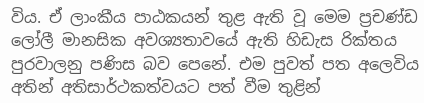විය. ඒ ලාංකීය පාඨකයන් තුළ ඇති වූ මෙම ප්‍රචණ්ඩ ලෝලී මානසික අවශ්‍යතාවයේ ඇති හිඩැස රික්තය පුරවාලනු පණිස බව පෙනේ. එම පුවත් පත අලෙවිය අතින් අතිසාර්ථකත්වයට පත් වීම තුළින්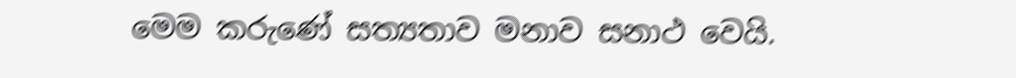මෙම කරුණේ සත්‍යතාව මනාව සනාථ වෙයි.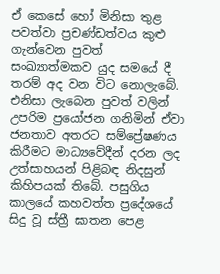ඒ කෙසේ හෝ මිනිසා තුළ පවත්වා ප්‍රචණ්ඩත්වය කුළු ගැන්වෙන පුවත් සංඛ්‍යාත්මකව යුද සමයේ දී තරම් අද වන විට නොලැබේ. එනිසා ලැබෙන පුවත් වලින් උපරිම ප්‍රයෝජන ගනිමින් ඒවා ජනතාව අතරට සම්ප්‍රේෂණය කිරීමට මාධ්‍යවේදීන් දරන ලද උත්සාහයන් පිළිබඳ නිදසුන් කිහිපයක් තිබේ. පසුගිය කාලයේ කහවත්ත ප්‍රදේශයේ සිදු වූ ස්ත්‍රී ඝාතන පෙළ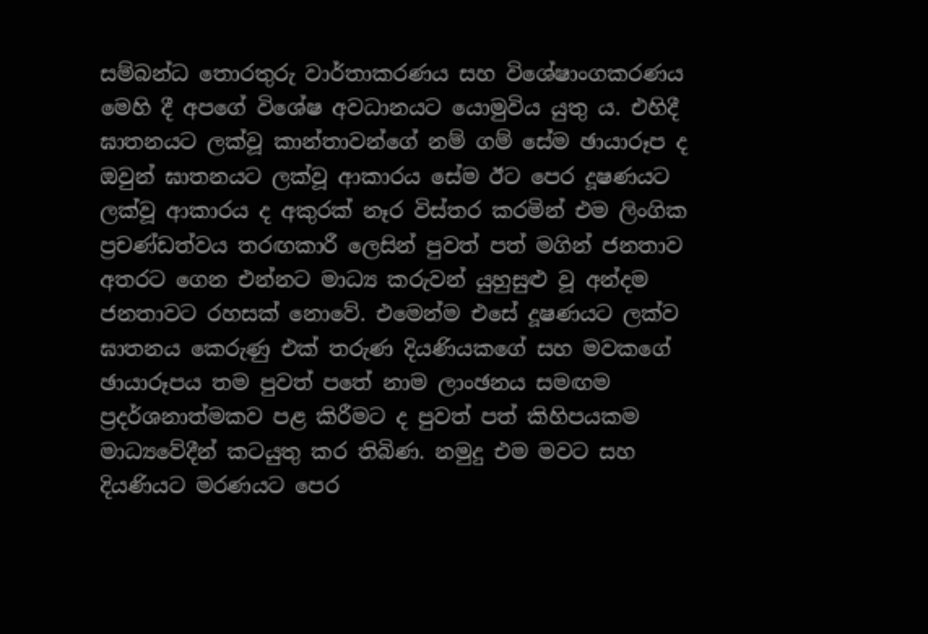සම්බන්ධ තොරතුරු වාර්තාකරණය සහ විශේෂාංගකරණය මෙහි දී අපගේ විශේෂ අවධානයට යොමුවිය යුතු ය. එහිදී ඝාතනයට ලක්වූ කාන්තාවන්ගේ නම් ගම් සේම ඡායාරූප ද ඔවුන් ඝාතනයට ලක්වූ ආකාරය සේම ඊට පෙර දූෂණයට ලක්වූ ආකාරය ද අකුරක් නෑර විස්තර කරමින් එම ලිංගික ප්‍රචණ්ඩත්වය තරඟකාරී ලෙසින් පුවත් පත් මගින් ජනතාව අතරට ගෙන එන්නට මාධ්‍ය කරුවන් යුහුසුළු වූ අන්දම ජනතාවට රහසක් නොවේ. එමෙන්ම එසේ දූෂණයට ලක්ව ඝාතනය කෙරුණු එක් තරුණ දියණියකගේ සහ මවකගේ ඡායාරූපය තම පුවත් පතේ නාම ලාංඡනය සමඟම ප්‍රදර්ශනාත්මකව පළ කිරීමට ද පුවත් පත් කිහිපයකම මාධ්‍යවේදීන් කටයුතු කර තිබිණ. නමුදු එම මවට සහ දියණියට මරණයට පෙර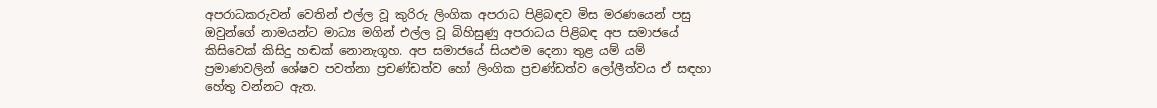අපරාධකරුවන් වෙතින් එල්ල වූ කුරිරු ලිංගික අපරාධ පිළිබඳව මිස මරණයෙන් පසු ඔවුන්ගේ නාමයන්ට මාධ්‍ය මගින් එල්ල වූ බිහිසුණු අපරාධය පිළිබඳ අප සමාජයේ කිසිවෙක් කිසිදු හඬක් නොනැගූහ. අප සමාජයේ සියළුම දෙනා තුළ යම් යම් ප්‍රමාණවලින් ශේෂව පවත්නා ප්‍රචණ්ඩත්ව හෝ ලිංගික ප්‍රචණ්ඩත්ව ලෝලීත්වය ඒ සඳහා හේතු වන්නට ඇත.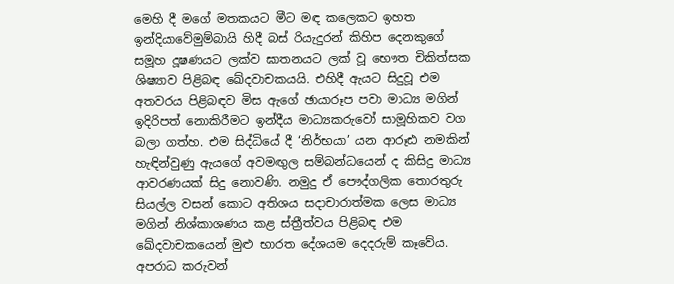මෙහි දී මගේ මතකයට මීට මඳ කලෙකට ඉහත ඉන්දියාවේමුම්බායි හිදී බස් රියැදුරන් කිහිප දෙනකුගේ සමූහ දූෂණයට ලක්ව ඝාතනයට ලක් වූ භෞත චිකිත්සක ශිෂ්‍යාව පිළිබඳ ඛේදවාචකයයි. එහිදී ඇයට සිදුවූ එම අතවරය පිළිබඳව මිස ඇගේ ඡායාරූප පවා මාධ්‍ය මගින් ඉදිරිපත් නොකිරීමට ඉන්දීය මාධ්‍යකරුවෝ සාමූහිකව වග බලා ගත්හ. එම සිද්ධියේ දී ‘නිර්භයා’ යන ආරූඪ නමකින් හැඳින්වුණු ඇයගේ අවමඟුල සම්බන්ධයෙන් ද කිසිදු මාධ්‍ය ආවරණයක් සිදු නොවණි. නමුදු ඒ පෞද්ගලික තොරතුරු සියල්ල වසන් කොට අතිශය සදාචාරාත්මක ලෙස මාධ්‍ය මගින් නිශ්කාශණය කළ ස්ත්‍රීත්වය පිළිබඳ එම ඛේදවාචකයෙන් මුළු භාරත දේශයම දෙදරුම් කෑවේය. අපරාධ කරුවන්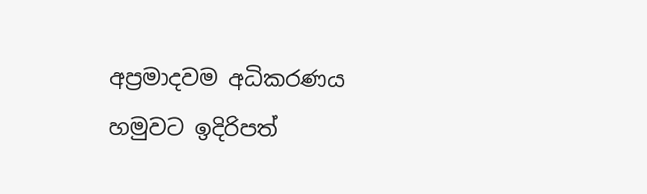අප්‍රමාදවම අධිකරණය හමුවට ඉදිරිපත්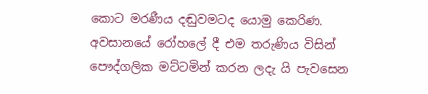කොට මරණීය දඬුවමටද යොමු කෙරිණ. අවසානයේ රෝහලේ දී එම තරුණිය විසින් පෞද්ගලික මට්ටමින් කරන ලදැ යි පැවසෙන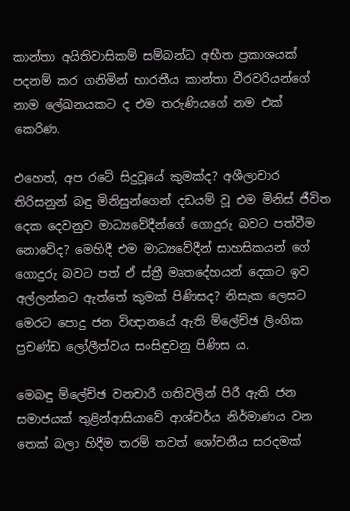කාන්තා අයිතිවාසිකම් සම්බන්ධ අභීත ප්‍රකාශයක් පදනම් කර ගනිමින් භාරතීය කාන්තා වීරවරියන්ගේ නාම ලේඛනයකට ද එම තරුණියගේ නම එක් කෙරිණ.

එහෙත්, අප රටේ සිදුවූයේ කුමක්ද? අශීලාචාර තිරිසනුන් බඳු මිනිසුන්ගෙන් දඩයම් වූ එම මිනිස් ජීවිත දෙක දෙවනුව මාධ්‍යවේදීන්ගේ ගොදුරු බවට පත්වීම නොවේද? මෙහිදී එම මාධ්‍යවේදීන් සාහසිකයන් ගේ ගොදුරු බවට පත් ඒ ස්ත්‍රී මෘතදේහයන් දෙකට ඉව අල්ලන්නට ඇත්තේ කුමක් පිණිසද? නිසැක ලෙසට මෙරට පොදු ජන විඥානයේ ඇති ම්ලේච්ඡ ලිංගික ප්‍රචණ්ඩ ලෝලීත්වය සංසිඳුවනු පිණිස ය.

මෙබඳු ම්ලේච්ඡ වනචාරී ගතිවලින් පිරී ඇති ජන සමාජයක් තුළින්ආසියාවේ ආශ්චර්ය නිර්මාණය වන තෙක් බලා හිදීම තරම් තවත් ශෝචනීය සරදමක්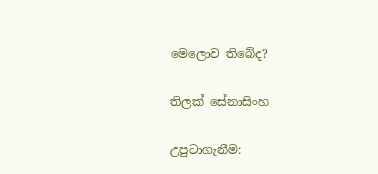මෙලොව තිබේද?

තිලක් සේනාසිංහ

උපුටාගැනීම: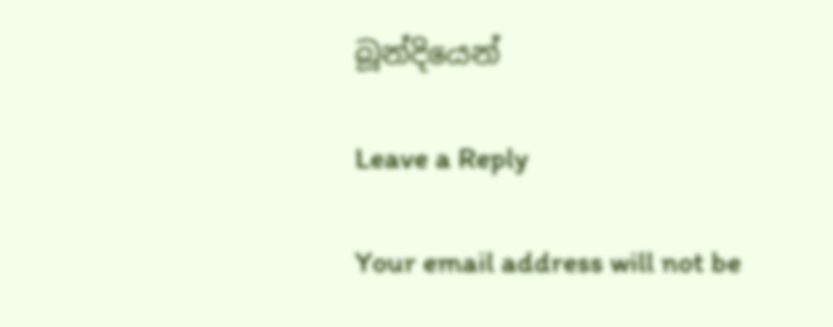බූන්දියෙන්

Leave a Reply

Your email address will not be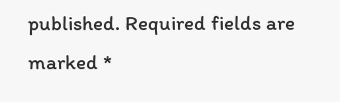published. Required fields are marked *